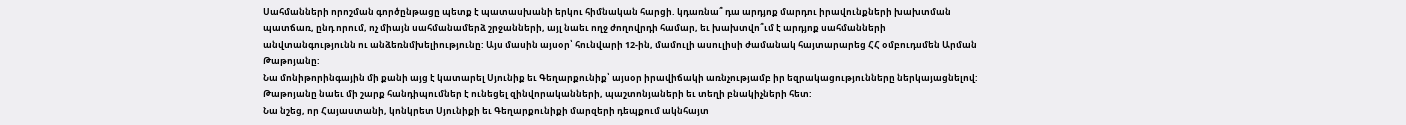Սահմանների որոշման գործընթացը պետք է պատասխանի երկու հիմնական հարցի. կդառնա՞ դա արդյոք մարդու իրավունքների խախտման պատճառ, ընդ որում, ոչ միայն սահմանամերձ շրջանների, այլ նաեւ ողջ ժողովրդի համար, եւ խախտվո՞ւմ է արդյոք սահմանների անվտանգությունն ու անձեռնմխելիությունը: Այս մասին այսօր՝ հունվարի 12-ին, մամուլի ասուլիսի ժամանակ հայտարարեց ՀՀ օմբուդսմեն Արման Թաթոյանը:
Նա մոնիթորինգային մի քանի այց է կատարել Սյունիք եւ Գեղարքունիք՝ այսօր իրավիճակի առնչությամբ իր եզրակացությունները ներկայացնելով: Թաթոյանը նաեւ մի շարք հանդիպումներ է ունեցել զինվորականների, պաշտոնյաների եւ տեղի բնակիչների հետ:
Նա նշեց, որ Հայաստանի, կոնկրետ Սյունիքի եւ Գեղարքունիքի մարզերի դեպքում ակնհայտ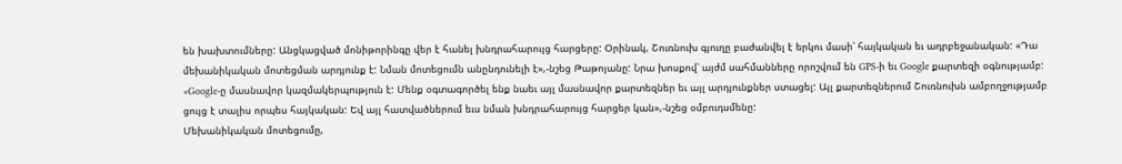են խախտումները: Անցկացված մոնիթորինգը վեր է հանել խնդրահարույց հարցերը: Օրինակ, Շուռնուխ գյուղը բաժանվել է երկու մասի՝ հայկական եւ ադրբեջանական: «Դա մեխանիկական մոտեցման արդյունք է: Նման մոտեցումն անընդունելի է»,-նշեց Թաթոյանը: Նրա խոսքով՝ այժմ սահմանները որոշվում են GPS-ի եւ Google քարտեզի օգնությամբ: «Google-ը մասնավոր կազմակերպություն է: Մենք օգտագործել ենք նաեւ այլ մասնավոր քարտեզներ եւ այլ արդյունքներ ստացել: Այլ քարտեզներում Շուռնուխն ամբողջությամբ ցույց է տալիս որպես հայկական: Եվ այլ հատվածներում եւս նման խնդրահարույց հարցեր կան»,-նշեց օմբուդսմենը:
Մեխանիկական մոտեցումը,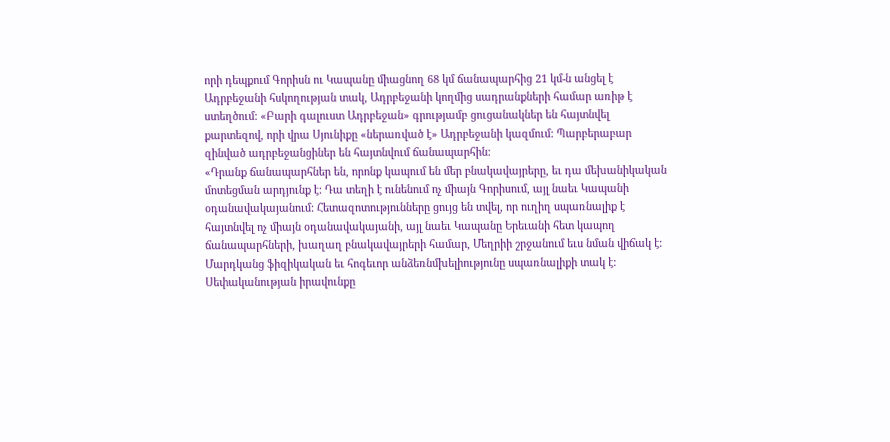որի դեպքում Գորիսն ու Կապանը միացնող 68 կմ ճանապարհից 21 կմ-ն անցել է Ադրբեջանի հսկողության տակ, Ադրբեջանի կողմից սադրանքների համար առիթ է ստեղծում: «Բարի գալուստ Ադրբեջան» գրությամբ ցուցանակներ են հայտնվել քարտեզով, որի վրա Սյունիքը «ներառված է» Ադրբեջանի կազմում: Պարբերաբար զինված ադրբեջանցիներ են հայտնվում ճանապարհին:
«Դրանք ճանապարհներ են, որոնք կապում են մեր բնակավայրերը, եւ դա մեխանիկական մոտեցման արդյունք է: Դա տեղի է ունենում ոչ միայն Գորիսում, այլ նաեւ Կապանի օդանավակայանում: Հետազոտությունները ցույց են տվել, որ ուղիղ սպառնալիք է հայտնվել ոչ միայն օդանավակայանի, այլ նաեւ Կապանը Երեւանի հետ կապող ճանապարհների, խաղաղ բնակավայրերի համար, Մեղրիի շրջանում եւս նման վիճակ է: Մարդկանց ֆիզիկական եւ հոգեւոր անձեռնմխելիությունը սպառնալիքի տակ է: Սեփականության իրավունքը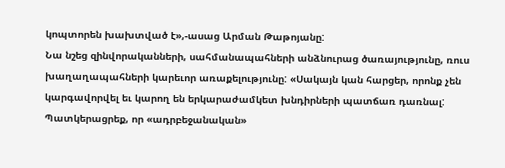կոպտորեն խախտված է»,-ասաց Արման Թաթոյանը:
Նա նշեց զինվորականների, սահմանապահների անձնուրաց ծառայությունը, ռուս խաղաղապահների կարեւոր առաքելությունը: «Սակայն կան հարցեր, որոնք չեն կարգավորվել եւ կարող են երկարաժամկետ խնդիրների պատճառ դառնալ: Պատկերացրեք, որ «ադրբեջանական»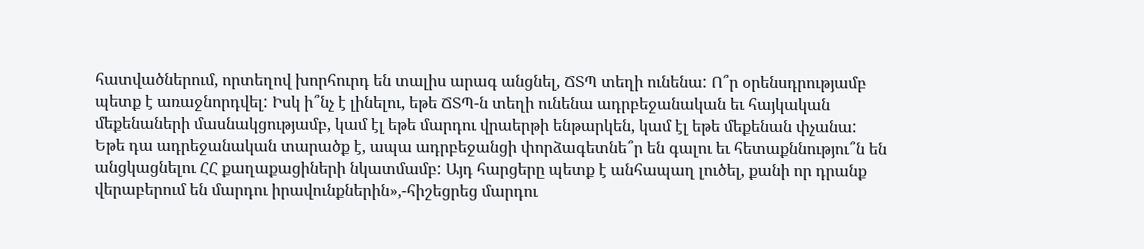հատվածներում, որտեղով խորհուրդ են տալիս արագ անցնել, ՃՏՊ տեղի ունենա: Ո՞ր օրենսդրությամբ պետք է առաջնորդվել: Իսկ ի՞նչ է լինելու, եթե ՃՏՊ-ն տեղի ունենա ադրբեջանական եւ հայկական մեքենաների մասնակցությամբ, կամ էլ եթե մարդու վրաերթի ենթարկեն, կամ էլ եթե մեքենան փչանա: Եթե դա ադրեջանական տարածք է, ապա ադրբեջանցի փորձագետնե՞ր են գալու եւ հետաքննությու՞ն են անցկացնելու ՀՀ քաղաքացիների նկատմամբ: Այդ հարցերը պետք է անհապաղ լուծել, քանի որ դրանք վերաբերում են մարդու իրավունքներին»,-հիշեցրեց մարդու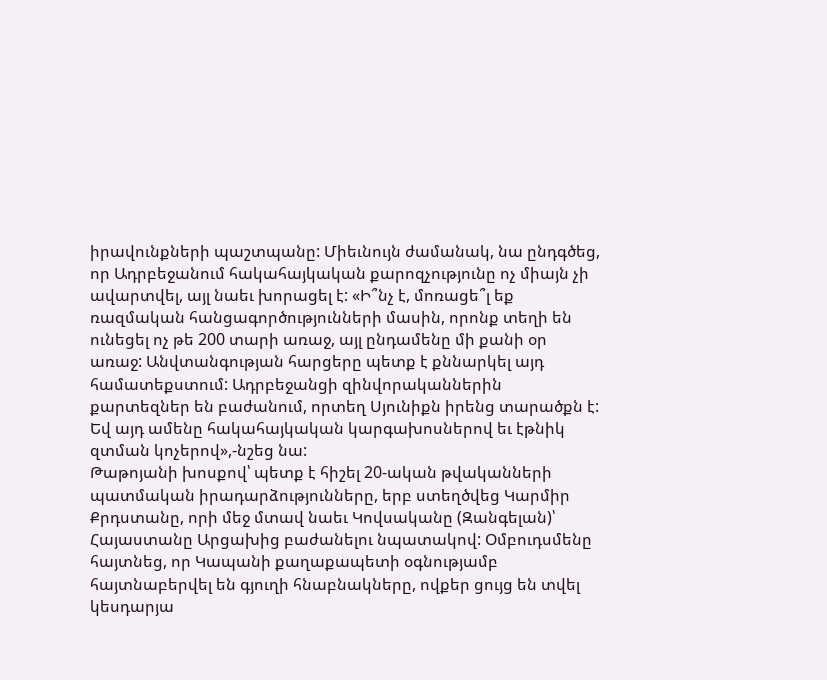իրավունքների պաշտպանը: Միեւնույն ժամանակ, նա ընդգծեց, որ Ադրբեջանում հակահայկական քարոզչությունը ոչ միայն չի ավարտվել, այլ նաեւ խորացել է: «Ի՞նչ է, մոռացե՞լ եք ռազմական հանցագործությունների մասին, որոնք տեղի են ունեցել ոչ թե 200 տարի առաջ, այլ ընդամենը մի քանի օր առաջ: Անվտանգության հարցերը պետք է քննարկել այդ համատեքստում: Ադրբեջանցի զինվորականներին քարտեզներ են բաժանում, որտեղ Սյունիքն իրենց տարածքն է: Եվ այդ ամենը հակահայկական կարգախոսներով եւ էթնիկ զտման կոչերով»,-նշեց նա:
Թաթոյանի խոսքով՝ պետք է հիշել 20-ական թվականների պատմական իրադարձությունները, երբ ստեղծվեց Կարմիր Քրդստանը, որի մեջ մտավ նաեւ Կովսականը (Զանգելան)՝ Հայաստանը Արցախից բաժանելու նպատակով: Օմբուդսմենը հայտնեց, որ Կապանի քաղաքապետի օգնությամբ հայտնաբերվել են գյուղի հնաբնակները, ովքեր ցույց են տվել կեսդարյա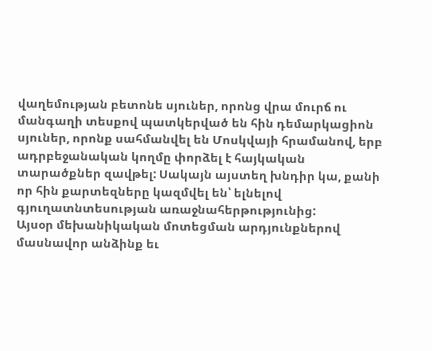վաղեմության բետոնե սյուներ, որոնց վրա մուրճ ու մանգաղի տեսքով պատկերված են հին դեմարկացիոն սյուներ, որոնք սահմանվել են Մոսկվայի հրամանով, երբ ադրբեջանական կողմը փորձել է հայկական տարածքներ զավթել: Սակայն այստեղ խնդիր կա, քանի որ հին քարտեզները կազմվել են՝ ելնելով գյուղատնտեսության առաջնահերթությունից:
Այսօր մեխանիկական մոտեցման արդյունքներով մասնավոր անձինք եւ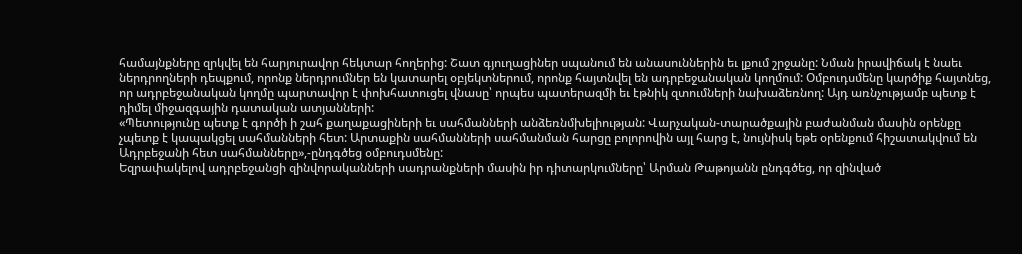համայնքները զրկվել են հարյուրավոր հեկտար հողերից: Շատ գյուղացիներ սպանում են անասուններին եւ լքում շրջանը: Նման իրավիճակ է նաեւ ներդրողների դեպքում, որոնք ներդրումներ են կատարել օբյեկտներում, որոնք հայտնվել են ադրբեջանական կողմում: Օմբուդսմենը կարծիք հայտնեց, որ ադրբեջանական կողմը պարտավոր է փոխհատուցել վնասը՝ որպես պատերազմի եւ էթնիկ զտումների նախաձեռնող: Այդ առնչությամբ պետք է դիմել միջազգային դատական ատյանների:
«Պետությունը պետք է գործի ի շահ քաղաքացիների եւ սահմանների անձեռնմխելիության: Վարչական-տարածքային բաժանման մասին օրենքը չպետք է կապակցել սահմանների հետ: Արտաքին սահմանների սահմանման հարցը բոլորովին այլ հարց է, նույնիսկ եթե օրենքում հիշատակվում են Ադրբեջանի հետ սահմանները»,-ընդգծեց օմբուդսմենը:
Եզրափակելով ադրբեջանցի զինվորականների սադրանքների մասին իր դիտարկումները՝ Արման Թաթոյանն ընդգծեց, որ զինված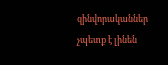զինվորականներ չպետք է լինեն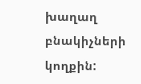խաղաղ բնակիչների կողքին: